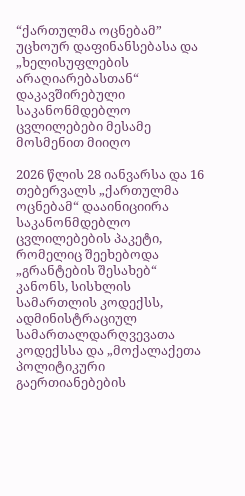“ქართულმა ოცნებამ” უცხოურ დაფინანსებასა და „ხელისუფლების არაღიარებასთან“ დაკავშირებული საკანონმდებლო ცვლილებები მესამე მოსმენით მიიღო

2026 წლის 28 იანვარსა და 16 თებერვალს „ქართულმა ოცნებამ“ დააინიციირა საკანონმდებლო ცვლილებების პაკეტი, რომელიც შეეხებოდა „გრანტების შესახებ“ კანონს, სისხლის სამართლის კოდექსს, ადმინისტრაციულ სამართალდარღვევათა კოდექსსა და „მოქალაქეთა პოლიტიკური გაერთიანებების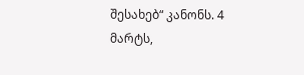შესახებ“ კანონს. 4 მარტს,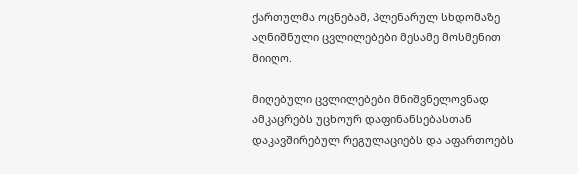ქართულმა ოცნებამ, პლენარულ სხდომაზე აღნიშნული ცვლილებები მესამე მოსმენით მიიღო.

მიღებული ცვლილებები მნიშვნელოვნად ამკაცრებს უცხოურ დაფინანსებასთან დაკავშირებულ რეგულაციებს და აფართოებს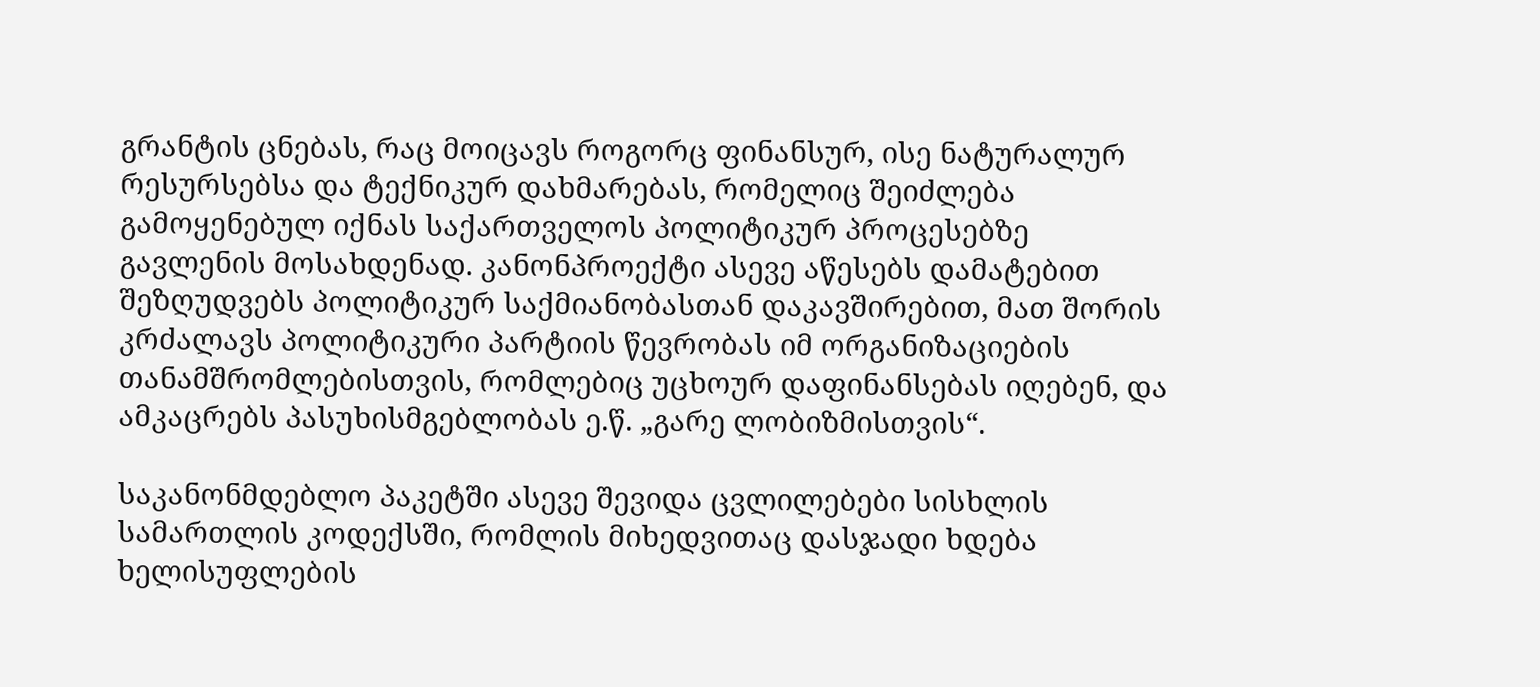გრანტის ცნებას, რაც მოიცავს როგორც ფინანსურ, ისე ნატურალურ რესურსებსა და ტექნიკურ დახმარებას, რომელიც შეიძლება გამოყენებულ იქნას საქართველოს პოლიტიკურ პროცესებზე გავლენის მოსახდენად. კანონპროექტი ასევე აწესებს დამატებით შეზღუდვებს პოლიტიკურ საქმიანობასთან დაკავშირებით, მათ შორის კრძალავს პოლიტიკური პარტიის წევრობას იმ ორგანიზაციების თანამშრომლებისთვის, რომლებიც უცხოურ დაფინანსებას იღებენ, და ამკაცრებს პასუხისმგებლობას ე.წ. „გარე ლობიზმისთვის“.

საკანონმდებლო პაკეტში ასევე შევიდა ცვლილებები სისხლის სამართლის კოდექსში, რომლის მიხედვითაც დასჯადი ხდება ხელისუფლების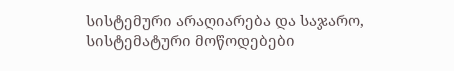სისტემური არაღიარება და საჯარო, სისტემატური მოწოდებები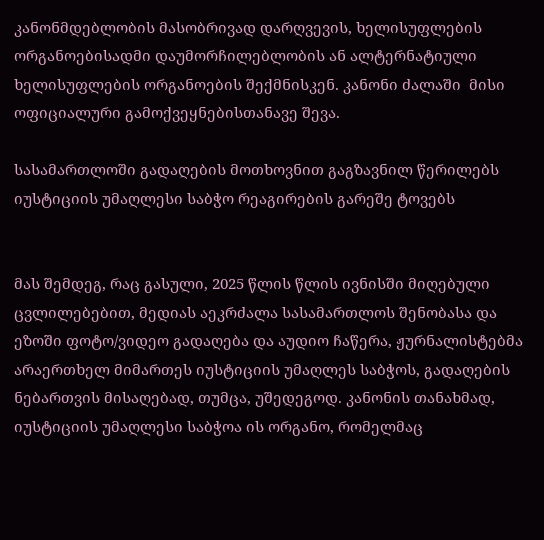კანონმდებლობის მასობრივად დარღვევის, ხელისუფლების ორგანოებისადმი დაუმორჩილებლობის ან ალტერნატიული ხელისუფლების ორგანოების შექმნისკენ. კანონი ძალაში  მისი ოფიციალური გამოქვეყნებისთანავე შევა.

სასამართლოში გადაღების მოთხოვნით გაგზავნილ წერილებს იუსტიციის უმაღლესი საბჭო რეაგირების გარეშე ტოვებს


მას შემდეგ, რაც გასული, 2025 წლის წლის ივნისში მიღებული ცვლილებებით, მედიას აეკრძალა სასამართლოს შენობასა და ეზოში ფოტო/ვიდეო გადაღება და აუდიო ჩაწერა, ჟურნალისტებმა არაერთხელ მიმართეს იუსტიციის უმაღლეს საბჭოს, გადაღების ნებართვის მისაღებად, თუმცა, უშედეგოდ. კანონის თანახმად, იუსტიციის უმაღლესი საბჭოა ის ორგანო, რომელმაც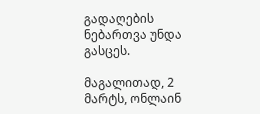გადაღების ნებართვა უნდა გასცეს.

მაგალითად, 2 მარტს, ონლაინ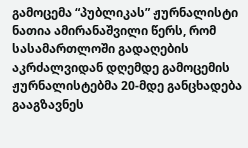გამოცემა “პუბლიკას” ჟურნალისტი ნათია ამირანაშვილი წერს, რომ სასამართლოში გადაღების აკრძალვიდან დღემდე გამოცემის ჟურნალისტებმა 20-მდე განცხადება გააგზავნეს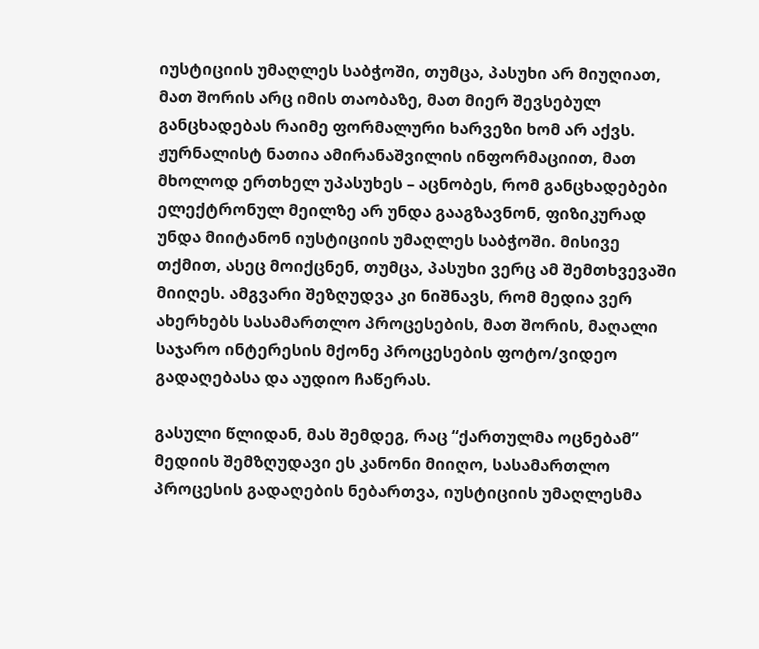იუსტიციის უმაღლეს საბჭოში, თუმცა, პასუხი არ მიუღიათ, მათ შორის არც იმის თაობაზე, მათ მიერ შევსებულ განცხადებას რაიმე ფორმალური ხარვეზი ხომ არ აქვს. ჟურნალისტ ნათია ამირანაშვილის ინფორმაციით, მათ მხოლოდ ერთხელ უპასუხეს – აცნობეს, რომ განცხადებები ელექტრონულ მეილზე არ უნდა გააგზავნონ, ფიზიკურად უნდა მიიტანონ იუსტიციის უმაღლეს საბჭოში. მისივე თქმით, ასეც მოიქცნენ, თუმცა, პასუხი ვერც ამ შემთხვევაში მიიღეს. ამგვარი შეზღუდვა კი ნიშნავს, რომ მედია ვერ ახერხებს სასამართლო პროცესების, მათ შორის, მაღალი საჯარო ინტერესის მქონე პროცესების ფოტო/ვიდეო გადაღებასა და აუდიო ჩაწერას.

გასული წლიდან, მას შემდეგ, რაც “ქართულმა ოცნებამ” მედიის შემზღუდავი ეს კანონი მიიღო, სასამართლო პროცესის გადაღების ნებართვა, იუსტიციის უმაღლესმა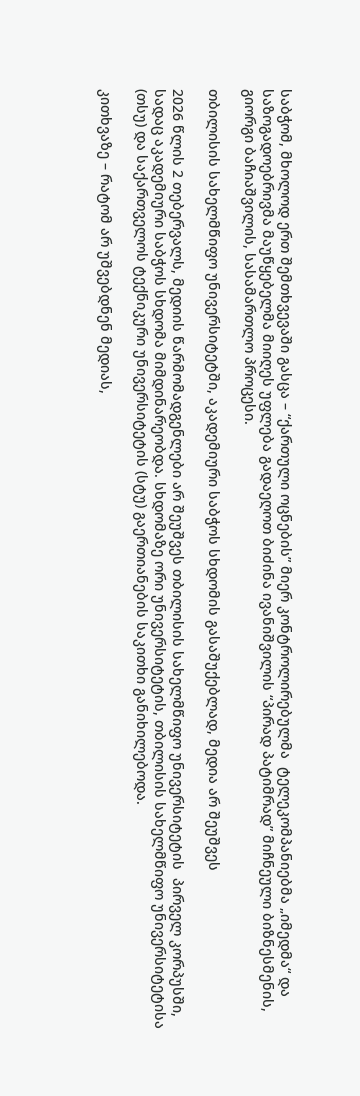საბჭომ, მხოლოდ ერთ შემთხვევაში გასცა – “ქართული ოცნების” მიერ კონტროლირებულმა  ტელეკომპანიებმა „იმედმა“ და საზოგადოებრივმა მაუწყებელმა მიიღეს უფლება გადაეღოთ ბიძინა ივანიშვილის “პირად პატიმრად” მიჩნეული ბიზნესმენის, გიორგი ბაჩიაშვილის, სასამართლო პროცესი.

თბილისის სახელმწიფო უნივერსიტეტში, აკადემიური საბჭოს სხდომის გასაშუქებლად, მედია არ შეუშვეს

2026 წლის 2 თებერვალს, მედიის წარმომადგენლები არ შეუშვეს თბილისის სახელმწიფო უნივერსიტეტის  პირველ კორპუსში, სადაც აკადემიური საბჭოს სხდომა მიმდინარეობდა. სხდომაზე ორი უნივერსიტეტის, თბილისის სახელმწიფო უნივერსიტეტისა (თსუ) და საქართველოს ტექნიკური უნივერსიტეტის (სტუ) გაერთიანების საკითხი განიხილებოდა.

კითხვაზე – რატომ არ უშვებდნენ მედიას,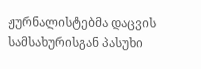ჟურნალისტებმა დაცვის სამსახურისგან პასუხი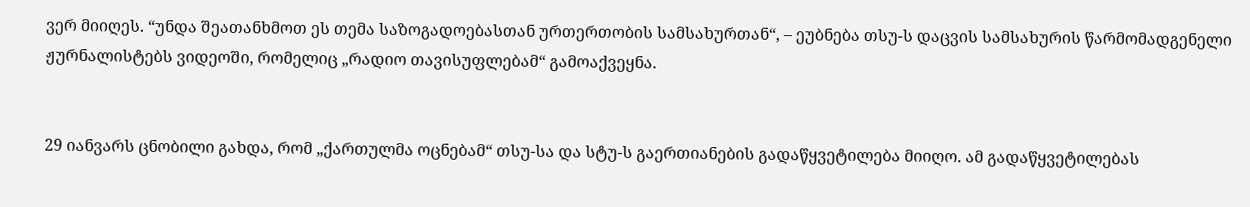ვერ მიიღეს. “უნდა შეათანხმოთ ეს თემა საზოგადოებასთან ურთერთობის სამსახურთან“, – ეუბნება თსუ-ს დაცვის სამსახურის წარმომადგენელი ჟურნალისტებს ვიდეოში, რომელიც „რადიო თავისუფლებამ“ გამოაქვეყნა.


29 იანვარს ცნობილი გახდა, რომ „ქართულმა ოცნებამ“ თსუ-სა და სტუ-ს გაერთიანების გადაწყვეტილება მიიღო. ამ გადაწყვეტილებას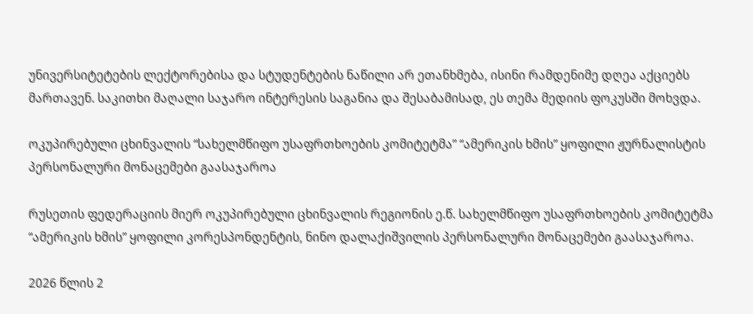უნივერსიტეტების ლექტორებისა და სტუდენტების ნაწილი არ ეთანხმება, ისინი რამდენიმე დღეა აქციებს მართავენ. საკითხი მაღალი საჯარო ინტერესის საგანია და შესაბამისად, ეს თემა მედიის ფოკუსში მოხვდა.

ოკუპირებული ცხინვალის “სახელმწიფო უსაფრთხოების კომიტეტმა” “ამერიკის ხმის” ყოფილი ჟურნალისტის პერსონალური მონაცემები გაასაჯაროა

რუსეთის ფედერაციის მიერ ოკუპირებული ცხინვალის რეგიონის ე.წ. სახელმწიფო უსაფრთხოების კომიტეტმა “ამერიკის ხმის” ყოფილი კორესპონდენტის, ნინო დალაქიშვილის პერსონალური მონაცემები გაასაჯაროა.

2026 წლის 2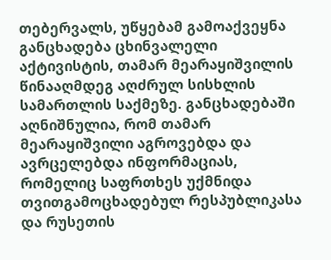თებერვალს, უწყებამ გამოაქვეყნა განცხადება ცხინვალელი აქტივისტის, თამარ მეარაყიშვილის წინააღმდეგ აღძრულ სისხლის სამართლის საქმეზე. განცხადებაში აღნიშნულია, რომ თამარ მეარაყიშვილი აგროვებდა და ავრცელებდა ინფორმაციას, რომელიც საფრთხეს უქმნიდა თვითგამოცხადებულ რესპუბლიკასა და რუსეთის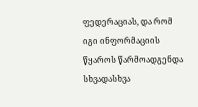ფედერაციას, და რომ იგი ინფორმაციის წყაროს წარმოადგენდა სხვადასხვა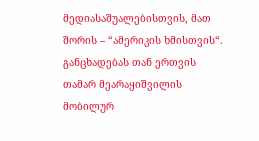მედიასაშუალებისთვის, მათ შორის – “ამერიკის ხმისთვის“. განცხადებას თან ერთვის თამარ მეარაყიშვილის მობილურ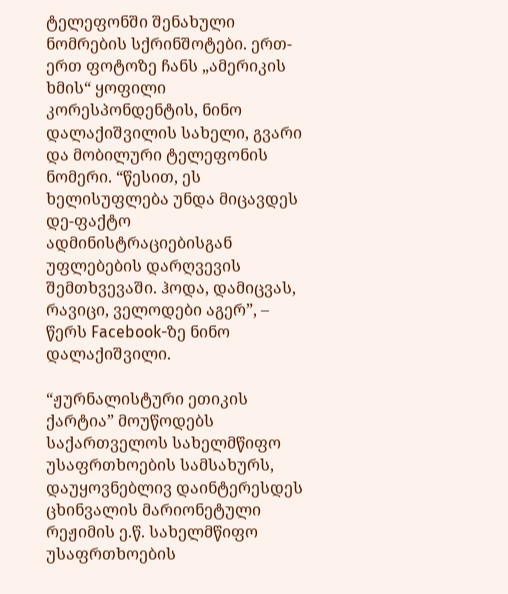ტელეფონში შენახული ნომრების სქრინშოტები. ერთ-ერთ ფოტოზე ჩანს „ამერიკის ხმის“ ყოფილი კორესპონდენტის, ნინო დალაქიშვილის სახელი, გვარი და მობილური ტელეფონის ნომერი. “წესით, ეს ხელისუფლება უნდა მიცავდეს დე-ფაქტო ადმინისტრაციებისგან უფლებების დარღვევის შემთხვევაში. ჰოდა, დამიცვას, რავიცი, ველოდები აგერ”, – წერს Facebook-ზე ნინო დალაქიშვილი.

“ჟურნალისტური ეთიკის ქარტია” მოუწოდებს საქართველოს სახელმწიფო უსაფრთხოების სამსახურს, დაუყოვნებლივ დაინტერესდეს ცხინვალის მარიონეტული რეჟიმის ე.წ. სახელმწიფო უსაფრთხოების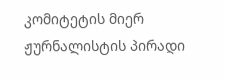კომიტეტის მიერ ჟურნალისტის პირადი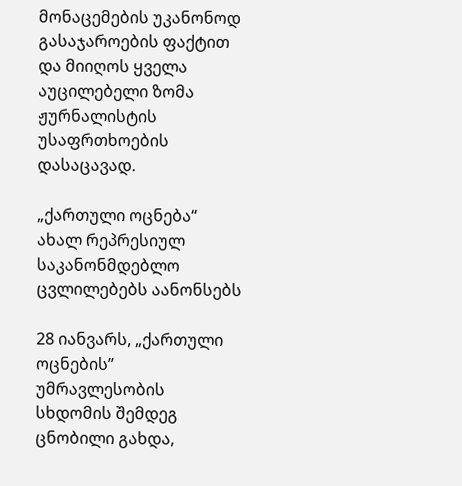მონაცემების უკანონოდ გასაჯაროების ფაქტით და მიიღოს ყველა აუცილებელი ზომა ჟურნალისტის უსაფრთხოების დასაცავად.

„ქართული ოცნება“ ახალ რეპრესიულ საკანონმდებლო ცვლილებებს აანონსებს

28 იანვარს, „ქართული ოცნების” უმრავლესობის სხდომის შემდეგ ცნობილი გახდა,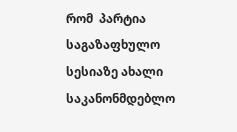რომ  პარტია საგაზაფხულო სესიაზე ახალი საკანონმდებლო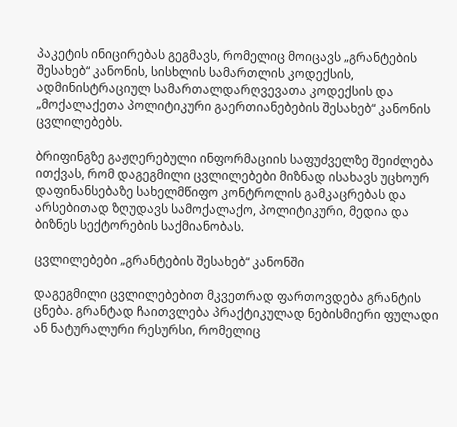პაკეტის ინიცირებას გეგმავს, რომელიც მოიცავს „გრანტების შესახებ“ კანონის, სისხლის სამართლის კოდექსის, ადმინისტრაციულ სამართალდარღვევათა კოდექსის და „მოქალაქეთა პოლიტიკური გაერთიანებების შესახებ“ კანონის ცვლილებებს.

ბრიფინგზე გაჟღერებული ინფორმაციის საფუძველზე შეიძლება ითქვას, რომ დაგეგმილი ცვლილებები მიზნად ისახავს უცხოურ დაფინანსებაზე სახელმწიფო კონტროლის გამკაცრებას და არსებითად ზღუდავს სამოქალაქო, პოლიტიკური, მედია და ბიზნეს სექტორების საქმიანობას.

ცვლილებები „გრანტების შესახებ“ კანონში

დაგეგმილი ცვლილებებით მკვეთრად ფართოვდება გრანტის ცნება. გრანტად ჩაითვლება პრაქტიკულად ნებისმიერი ფულადი ან ნატურალური რესურსი, რომელიც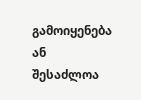გამოიყენება ან შესაძლოა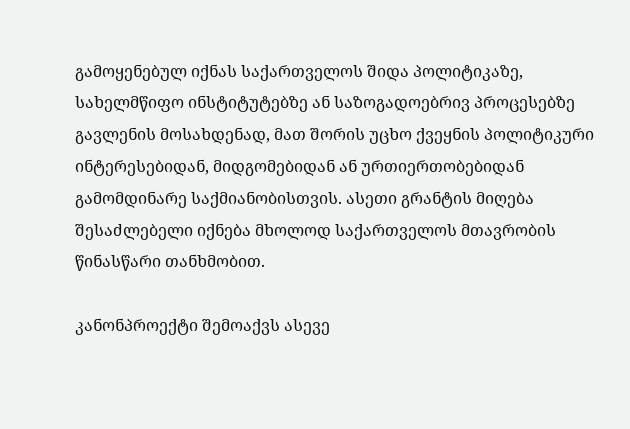გამოყენებულ იქნას საქართველოს შიდა პოლიტიკაზე, სახელმწიფო ინსტიტუტებზე ან საზოგადოებრივ პროცესებზე გავლენის მოსახდენად, მათ შორის უცხო ქვეყნის პოლიტიკური ინტერესებიდან, მიდგომებიდან ან ურთიერთობებიდან გამომდინარე საქმიანობისთვის. ასეთი გრანტის მიღება შესაძლებელი იქნება მხოლოდ საქართველოს მთავრობის წინასწარი თანხმობით.

კანონპროექტი შემოაქვს ასევე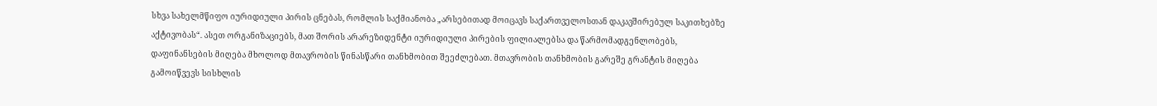სხვა სახელმწიფო იურიდიული პირის ცნებას, რომლის საქმიანობა „არსებითად მოიცავს საქართველოსთან დაკავშირებულ საკითხებზე აქტივობას“. ასეთ ორგანიზაციებს, მათ შორის არარეზიდენტი იურიდიული პირების ფილიალებსა და წარმომადგენლობებს, დაფინანსების მიღება მხოლოდ მთავრობის წინასწარი თანხმობით შეეძლებათ. მთავრობის თანხმობის გარეშე გრანტის მიღება გამოიწვევს სისხლის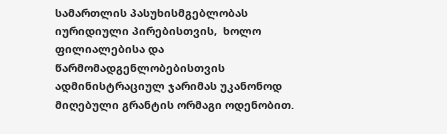სამართლის პასუხისმგებლობას იურიდიული პირებისთვის,  ხოლო ფილიალებისა და წარმომადგენლობებისთვის ადმინისტრაციულ ჯარიმას უკანონოდ მიღებული გრანტის ორმაგი ოდენობით.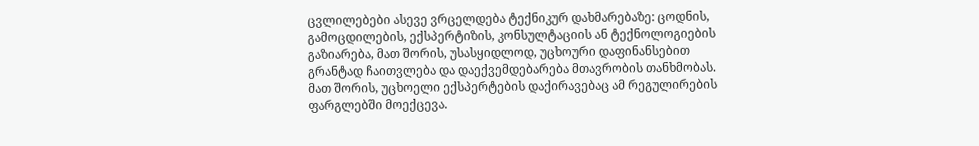ცვლილებები ასევე ვრცელდება ტექნიკურ დახმარებაზე: ცოდნის, გამოცდილების, ექსპერტიზის, კონსულტაციის ან ტექნოლოგიების გაზიარება, მათ შორის, უსასყიდლოდ, უცხოური დაფინანსებით გრანტად ჩაითვლება და დაექვემდებარება მთავრობის თანხმობას. მათ შორის, უცხოელი ექსპერტების დაქირავებაც ამ რეგულირების ფარგლებში მოექცევა.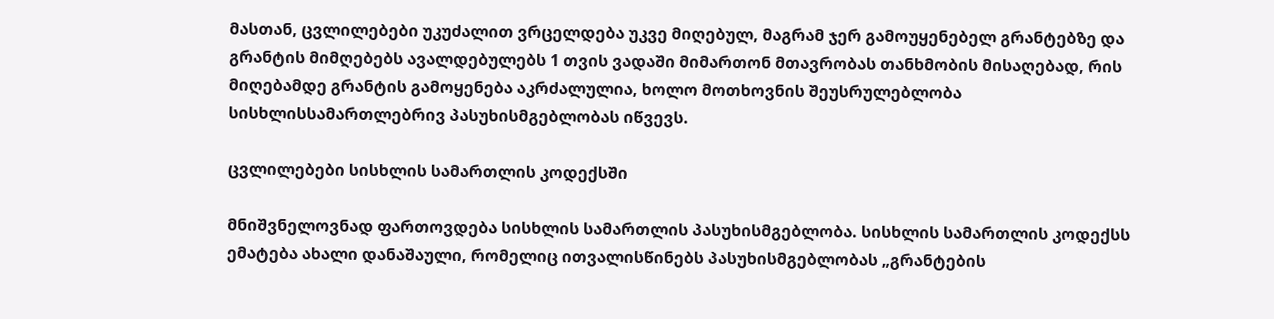მასთან, ცვლილებები უკუძალით ვრცელდება უკვე მიღებულ, მაგრამ ჯერ გამოუყენებელ გრანტებზე და გრანტის მიმღებებს ავალდებულებს 1 თვის ვადაში მიმართონ მთავრობას თანხმობის მისაღებად, რის მიღებამდე გრანტის გამოყენება აკრძალულია, ხოლო მოთხოვნის შეუსრულებლობა სისხლისსამართლებრივ პასუხისმგებლობას იწვევს.

ცვლილებები სისხლის სამართლის კოდექსში

მნიშვნელოვნად ფართოვდება სისხლის სამართლის პასუხისმგებლობა. სისხლის სამართლის კოდექსს ემატება ახალი დანაშაული, რომელიც ითვალისწინებს პასუხისმგებლობას „გრანტების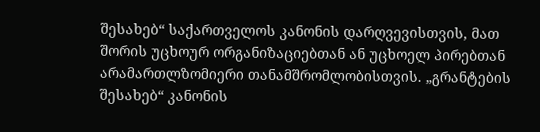შესახებ“ საქართველოს კანონის დარღვევისთვის, მათ შორის უცხოურ ორგანიზაციებთან ან უცხოელ პირებთან არამართლზომიერი თანამშრომლობისთვის. „გრანტების შესახებ“ კანონის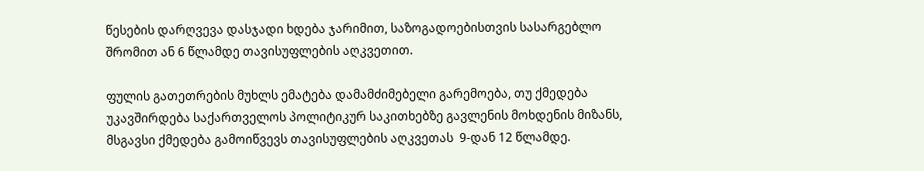წესების დარღვევა დასჯადი ხდება ჯარიმით, საზოგადოებისთვის სასარგებლო შრომით ან 6 წლამდე თავისუფლების აღკვეთით.

ფულის გათეთრების მუხლს ემატება დამამძიმებელი გარემოება, თუ ქმედება უკავშირდება საქართველოს პოლიტიკურ საკითხებზე გავლენის მოხდენის მიზანს, მსგავსი ქმედება გამოიწვევს თავისუფლების აღკვეთას  9-დან 12 წლამდე.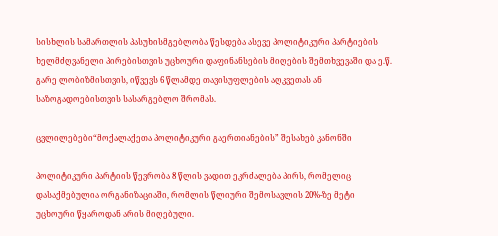სისხლის სამართლის პასუხისმგებლობა წესდება ასევე პოლიტიკური პარტიების ხელმძღვანელი პირებისთვის უცხოური დაფინანსების მიღების შემთხვევაში და ე.წ. გარე ლობიზმისთვის, იწვევს 6 წლამდე თავისუფლების აღკვეთას ან საზოგადოებისთვის სასარგებლო შრომას.

ცვლილებები“მოქალაქეთა პოლიტიკური გაერთიანების” შესახებ კანონში

პოლიტიკური პარტიის წევრობა 8 წლის ვადით ეკრძალება პირს, რომელიც დასაქმებულია ორგანიზაციაში, რომლის წლიური შემოსავლის 20%-ზე მეტი უცხოური წყაროდან არის მიღებული.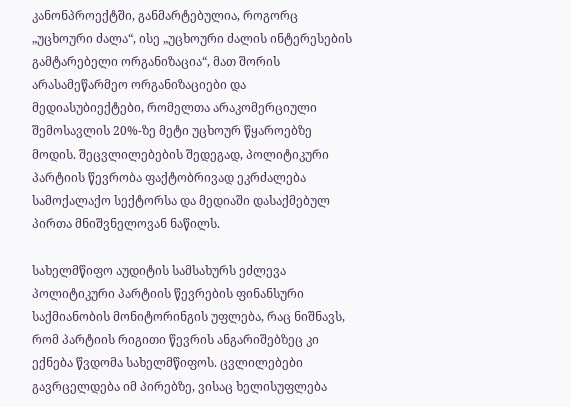კანონპროექტში, განმარტებულია, როგორც „უცხოური ძალა“, ისე „უცხოური ძალის ინტერესების გამტარებელი ორგანიზაცია“, მათ შორის არასამეწარმეო ორგანიზაციები და მედიასუბიექტები, რომელთა არაკომერციული შემოსავლის 20%-ზე მეტი უცხოურ წყაროებზე მოდის. შეცვლილებების შედეგად, პოლიტიკური პარტიის წევრობა ფაქტობრივად ეკრძალება სამოქალაქო სექტორსა და მედიაში დასაქმებულ პირთა მნიშვნელოვან ნაწილს.

სახელმწიფო აუდიტის სამსახურს ეძლევა პოლიტიკური პარტიის წევრების ფინანსური საქმიანობის მონიტორინგის უფლება, რაც ნიშნავს, რომ პარტიის რიგითი წევრის ანგარიშებზეც კი ექნება წვდომა სახელმწიფოს. ცვლილებები გავრცელდება იმ პირებზე, ვისაც ხელისუფლება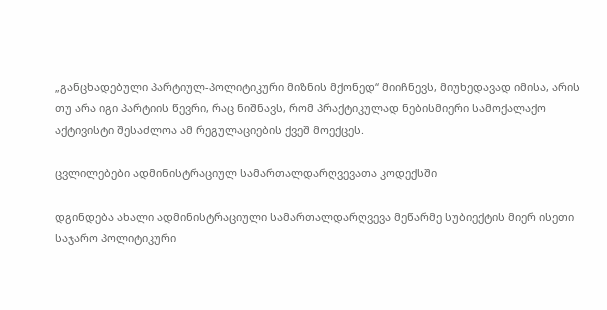„განცხადებული პარტიულ-პოლიტიკური მიზნის მქონედ“ მიიჩნევს, მიუხედავად იმისა, არის თუ არა იგი პარტიის წევრი, რაც ნიშნავს, რომ პრაქტიკულად ნებისმიერი სამოქალაქო აქტივისტი შესაძლოა ამ რეგულაციების ქვეშ მოექცეს.

ცვლილებები ადმინისტრაციულ სამართალდარღვევათა კოდექსში

დგინდება ახალი ადმინისტრაციული სამართალდარღვევა მეწარმე სუბიექტის მიერ ისეთი საჯარო პოლიტიკური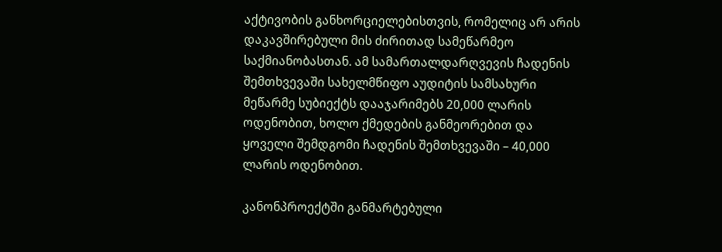აქტივობის განხორციელებისთვის, რომელიც არ არის დაკავშირებული მის ძირითად სამეწარმეო საქმიანობასთან. ამ სამართალდარღვევის ჩადენის შემთხვევაში სახელმწიფო აუდიტის სამსახური მეწარმე სუბიექტს დააჯარიმებს 20,000 ლარის ოდენობით, ხოლო ქმედების განმეორებით და ყოველი შემდგომი ჩადენის შემთხვევაში – 40,000 ლარის ოდენობით.

კანონპროექტში განმარტებული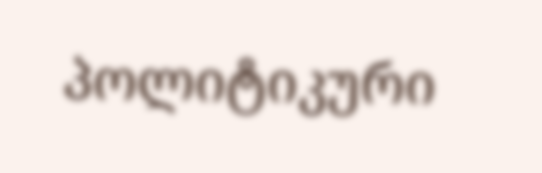პოლიტიკური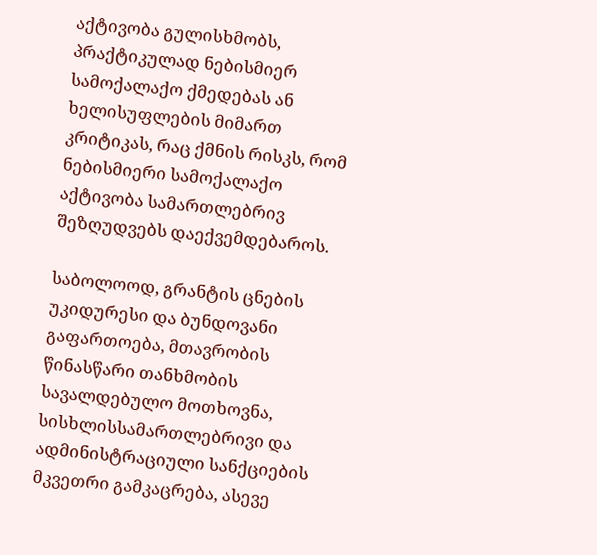აქტივობა გულისხმობს,  პრაქტიკულად ნებისმიერ სამოქალაქო ქმედებას ან ხელისუფლების მიმართ კრიტიკას, რაც ქმნის რისკს, რომ  ნებისმიერი სამოქალაქო აქტივობა სამართლებრივ შეზღუდვებს დაექვემდებაროს.

საბოლოოდ, გრანტის ცნების უკიდურესი და ბუნდოვანი გაფართოება, მთავრობის წინასწარი თანხმობის სავალდებულო მოთხოვნა, სისხლისსამართლებრივი და ადმინისტრაციული სანქციების მკვეთრი გამკაცრება, ასევე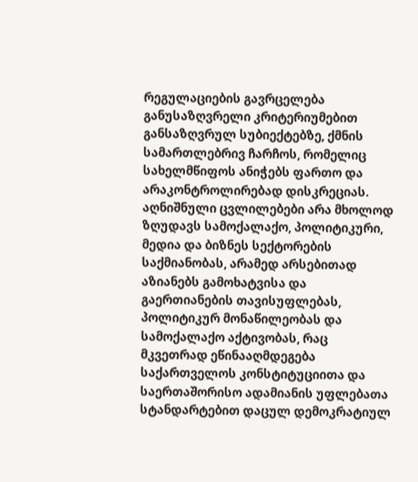რეგულაციების გავრცელება განუსაზღვრელი კრიტერიუმებით განსაზღვრულ სუბიექტებზე, ქმნის სამართლებრივ ჩარჩოს, რომელიც სახელმწიფოს ანიჭებს ფართო და არაკონტროლირებად დისკრეციას. აღნიშნული ცვლილებები არა მხოლოდ ზღუდავს სამოქალაქო, პოლიტიკური, მედია და ბიზნეს სექტორების საქმიანობას, არამედ არსებითად აზიანებს გამოხატვისა და გაერთიანების თავისუფლებას, პოლიტიკურ მონაწილეობას და სამოქალაქო აქტივობას, რაც მკვეთრად ეწინააღმდეგება საქართველოს კონსტიტუციითა და საერთაშორისო ადამიანის უფლებათა სტანდარტებით დაცულ დემოკრატიულ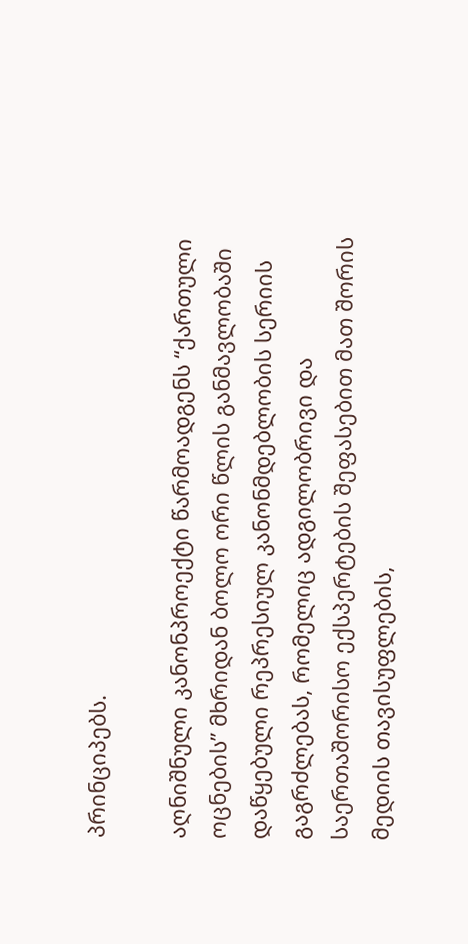პრინციპებს.

აღნიშნული კანონპროექტი წარმოადგენს “ქართული ოცნების” მხრიდან ბოლო ორი წლის განმავლობაში დაწყებული რეპრესიულ კანონმდებლობის სერიის გაგრძლებას, რომელიც ადგილობრივი და საერთაშორისო ექსპერტების შეფასებით მათ შორის მედიის თავისუფლების,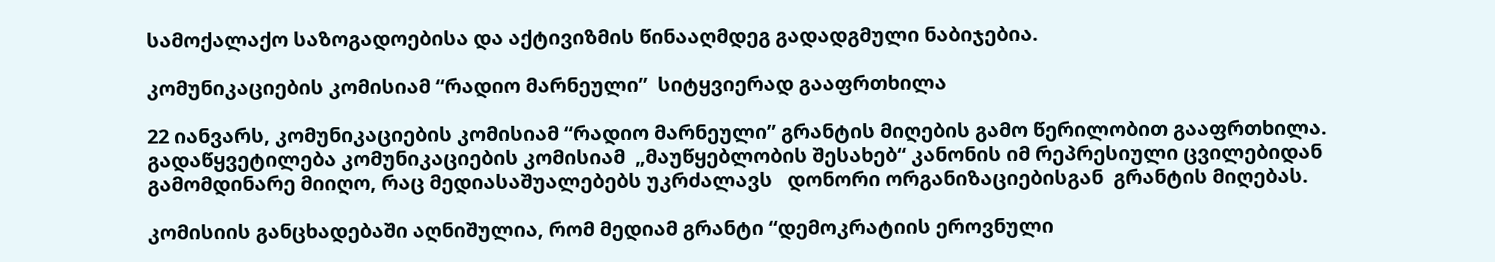სამოქალაქო საზოგადოებისა და აქტივიზმის წინააღმდეგ გადადგმული ნაბიჯებია.

კომუნიკაციების კომისიამ “რადიო მარნეული”  სიტყვიერად გააფრთხილა

22 იანვარს, კომუნიკაციების კომისიამ “რადიო მარნეული” გრანტის მიღების გამო წერილობით გააფრთხილა. გადაწყვეტილება კომუნიკაციების კომისიამ  „მაუწყებლობის შესახებ“ კანონის იმ რეპრესიული ცვილებიდან გამომდინარე მიიღო, რაც მედიასაშუალებებს უკრძალავს   დონორი ორგანიზაციებისგან  გრანტის მიღებას.

კომისიის განცხადებაში აღნიშულია, რომ მედიამ გრანტი “დემოკრატიის ეროვნული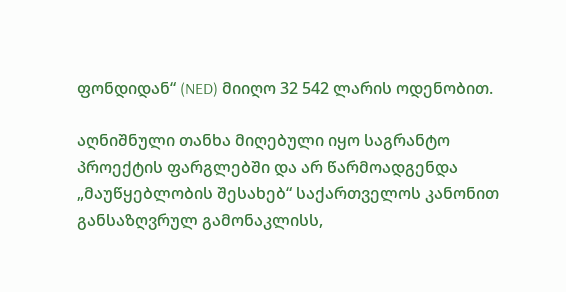ფონდიდან“ (NED) მიიღო 32 542 ლარის ოდენობით.

აღნიშნული თანხა მიღებული იყო საგრანტო პროექტის ფარგლებში და არ წარმოადგენდა „მაუწყებლობის შესახებ“ საქართველოს კანონით განსაზღვრულ გამონაკლისს,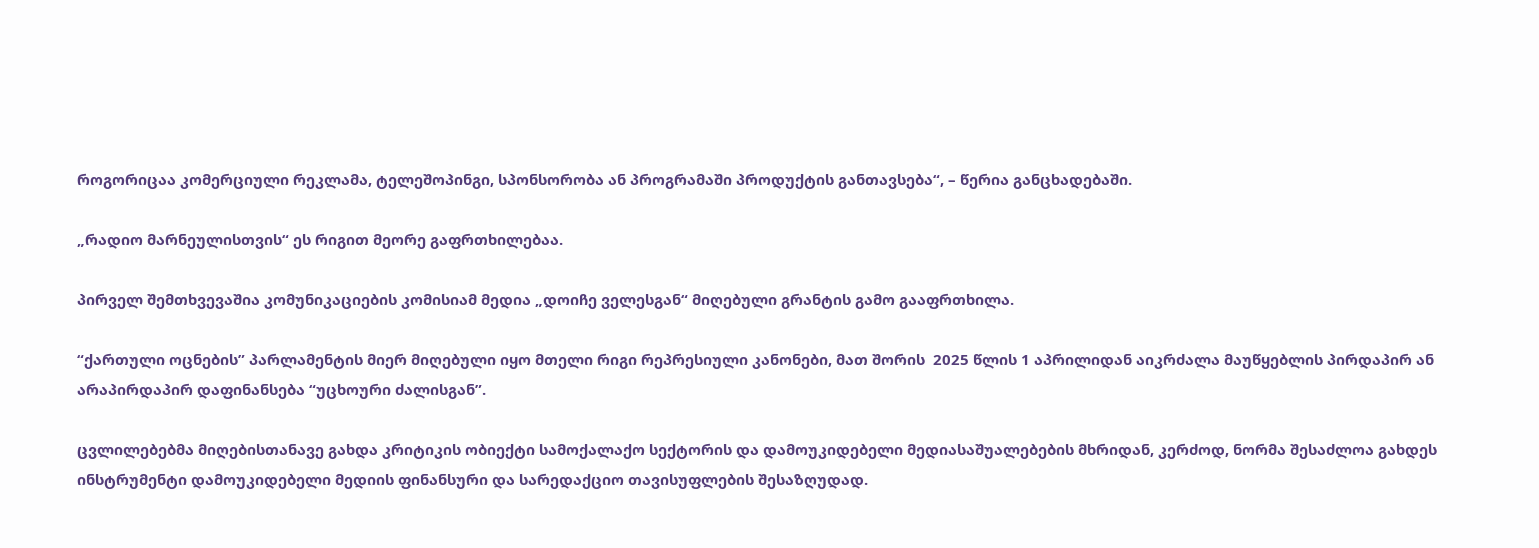როგორიცაა კომერციული რეკლამა, ტელეშოპინგი, სპონსორობა ან პროგრამაში პროდუქტის განთავსება“, – წერია განცხადებაში.

„რადიო მარნეულისთვის“ ეს რიგით მეორე გაფრთხილებაა.

პირველ შემთხვევაშია კომუნიკაციების კომისიამ მედია „დოიჩე ველესგან“ მიღებული გრანტის გამო გააფრთხილა.

“ქართული ოცნების” პარლამენტის მიერ მიღებული იყო მთელი რიგი რეპრესიული კანონები, მათ შორის  2025 წლის 1 აპრილიდან აიკრძალა მაუწყებლის პირდაპირ ან არაპირდაპირ დაფინანსება “უცხოური ძალისგან”.

ცვლილებებმა მიღებისთანავე გახდა კრიტიკის ობიექტი სამოქალაქო სექტორის და დამოუკიდებელი მედიასაშუალებების მხრიდან, კერძოდ, ნორმა შესაძლოა გახდეს ინსტრუმენტი დამოუკიდებელი მედიის ფინანსური და სარედაქციო თავისუფლების შესაზღუდად.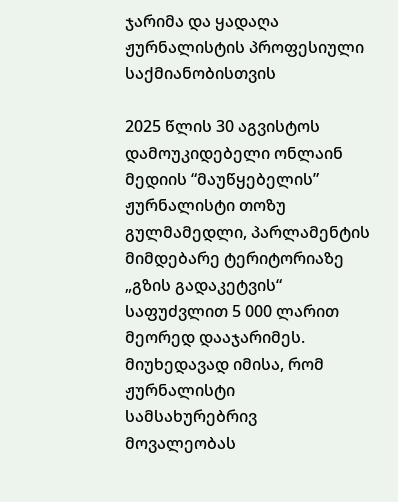ჯარიმა და ყადაღა ჟურნალისტის პროფესიული საქმიანობისთვის

2025 წლის 30 აგვისტოს დამოუკიდებელი ონლაინ მედიის “მაუწყებელის” ჟურნალისტი თოზუ გულმამედლი, პარლამენტის მიმდებარე ტერიტორიაზე „გზის გადაკეტვის“ საფუძვლით 5 000 ლარით მეორედ დააჯარიმეს. მიუხედავად იმისა, რომ ჟურნალისტი სამსახურებრივ მოვალეობას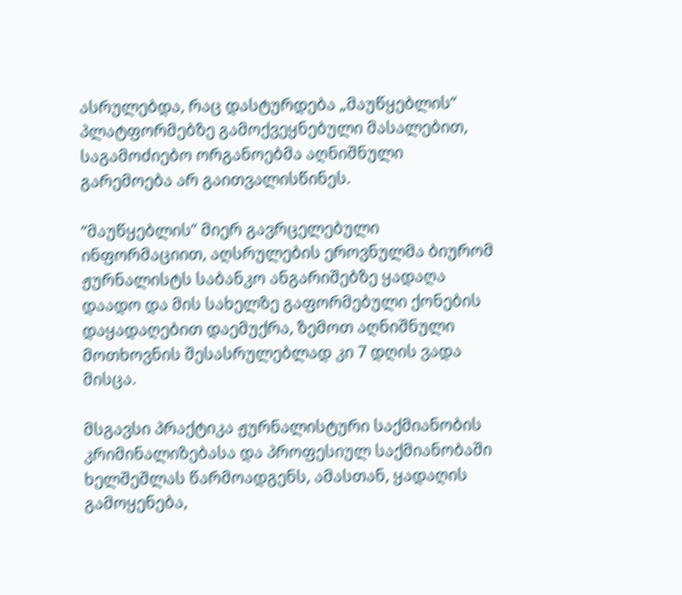ასრულებდა, რაც დასტურდება „მაუწყებლის“ პლატფორმებზე გამოქვეყნებული მასალებით, საგამოძიებო ორგანოებმა აღნიშნული გარემოება არ გაითვალისწინეს.

“მაუწყებლის” მიერ გავრცელებული ინფორმაციით, აღსრულების ეროვნულმა ბიურომ ჟურნალისტს საბანკო ანგარიშებზე ყადაღა დაადო და მის სახელზე გაფორმებული ქონების დაყადაღებით დაემუქრა, ზემოთ აღნიშნული მოთხოვნის შესასრულებლად კი 7 დღის ვადა მისცა.

მსგავსი პრაქტიკა ჟურნალისტური საქმიანობის კრიმინალიზებასა და პროფესიულ საქმიანობაში ხელშეშლას წარმოადგენს, ამასთან, ყადაღის გამოყენება,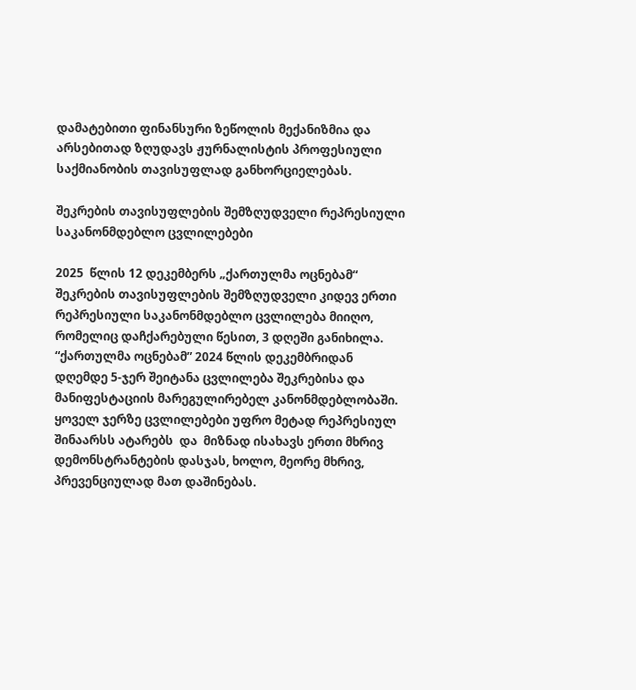დამატებითი ფინანსური ზეწოლის მექანიზმია და არსებითად ზღუდავს ჟურნალისტის პროფესიული საქმიანობის თავისუფლად განხორციელებას.

შეკრების თავისუფლების შემზღუდველი რეპრესიული საკანონმდებლო ცვლილებები

2025  წლის 12 დეკემბერს „ქართულმა ოცნებამ“ შეკრების თავისუფლების შემზღუდველი კიდევ ერთი რეპრესიული საკანონმდებლო ცვლილება მიიღო, რომელიც დაჩქარებული წესით, 3 დღეში განიხილა. “ქართულმა ოცნებამ” 2024 წლის დეკემბრიდან დღემდე 5-ჯერ შეიტანა ცვლილება შეკრებისა და მანიფესტაციის მარეგულირებელ კანონმდებლობაში. ყოველ ჯერზე ცვლილებები უფრო მეტად რეპრესიულ შინაარსს ატარებს  და  მიზნად ისახავს ერთი მხრივ  დემონსტრანტების დასჯას, ხოლო, მეორე მხრივ, პრევენციულად მათ დაშინებას.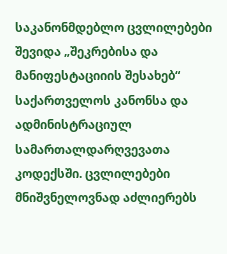საკანონმდებლო ცვლილებები შევიდა „შეკრებისა და მანიფესტაციიის შესახებ“ საქართველოს კანონსა და ადმინისტრაციულ სამართალდარღვევათა კოდექსში. ცვლილებები მნიშვნელოვნად აძლიერებს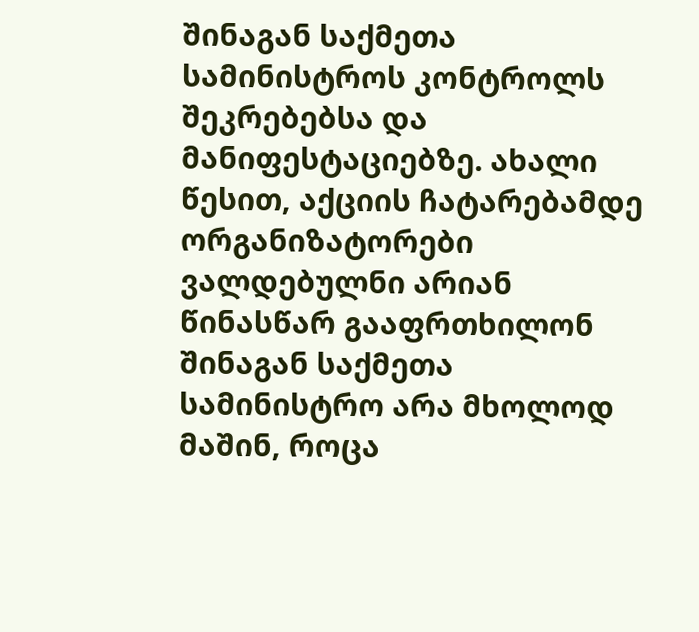შინაგან საქმეთა სამინისტროს კონტროლს შეკრებებსა და მანიფესტაციებზე. ახალი წესით, აქციის ჩატარებამდე ორგანიზატორები ვალდებულნი არიან წინასწარ გააფრთხილონ შინაგან საქმეთა სამინისტრო არა მხოლოდ მაშინ, როცა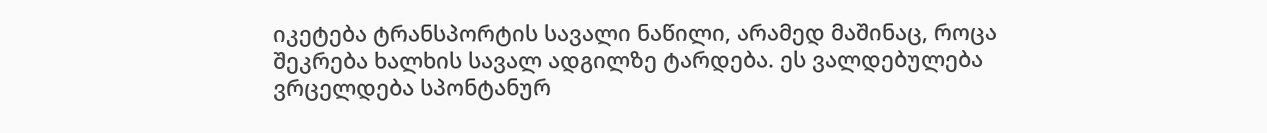იკეტება ტრანსპორტის სავალი ნაწილი, არამედ მაშინაც, როცა შეკრება ხალხის სავალ ადგილზე ტარდება. ეს ვალდებულება ვრცელდება სპონტანურ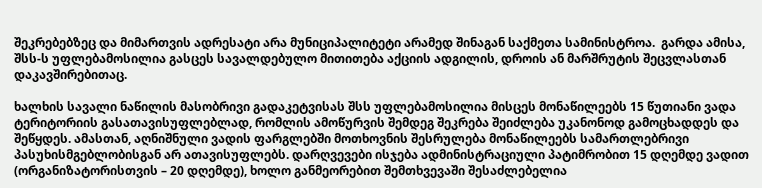შეკრებებზეც და მიმართვის ადრესატი არა მუნიციპალიტეტი არამედ შინაგან საქმეთა სამინისტროა.  გარდა ამისა, შსს-ს უფლებამოსილია გასცეს სავალდებულო მითითება აქციის ადგილის, დროის ან მარშრუტის შეცვლასთან დაკავშირებითაც.

ხალხის სავალი ნაწილის მასობრივი გადაკეტვისას შსს უფლებამოსილია მისცეს მონაწილეებს 15 წუთიანი ვადა ტერიტორიის გასათავისუფლებლად, რომლის ამოწურვის შემდეგ შეკრება შეიძლება უკანონოდ გამოცხადდეს და შეწყდეს. ამასთან, აღნიშნული ვადის ფარგლებში მოთხოვნის შესრულება მონაწილეებს სამართლებრივი პასუხისმგებლობისგან არ ათავისუფლებს. დარღვევები ისჯება ადმინისტრაციული პატიმრობით 15 დღემდე ვადით (ორგანიზატორისთვის – 20 დღემდე), ხოლო განმეორებით შემთხვევაში შესაძლებელია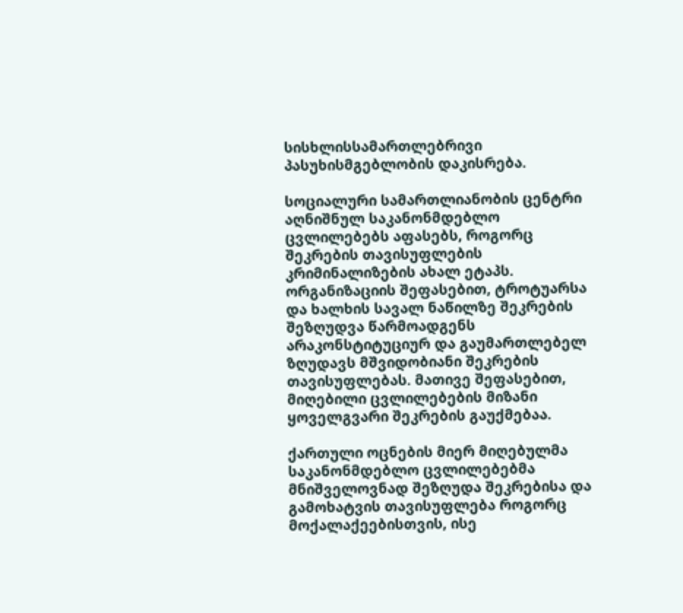სისხლისსამართლებრივი პასუხისმგებლობის დაკისრება.

სოციალური სამართლიანობის ცენტრი აღნიშნულ საკანონმდებლო ცვლილებებს აფასებს, როგორც შეკრების თავისუფლების კრიმინალიზების ახალ ეტაპს. ორგანიზაციის შეფასებით, ტროტუარსა და ხალხის სავალ ნაწილზე შეკრების შეზღუდვა წარმოადგენს არაკონსტიტუციურ და გაუმართლებელ ზღუდავს მშვიდობიანი შეკრების თავისუფლებას. მათივე შეფასებით, მიღებილი ცვლილებების მიზანი ყოველგვარი შეკრების გაუქმებაა.

ქართული ოცნების მიერ მიღებულმა საკანონმდებლო ცვლილებებმა მნიშველოვნად შეზღუდა შეკრებისა და გამოხატვის თავისუფლება როგორც მოქალაქეებისთვის, ისე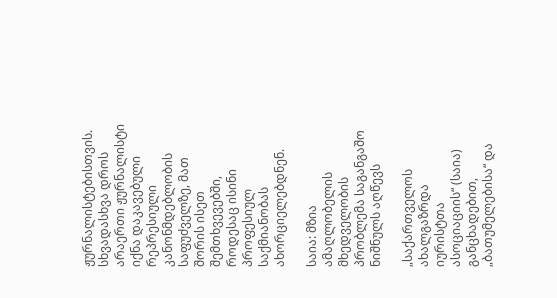ჟურნალისტებისთვის. სხვადასხვა დროს არაერთი ჟურნალისტი იქნა დაკავებული რეპრესიული კანონმდებლობის საფუძველზე, მათ შორის ისეთ შემთხვევებში, როდესაც ისინი პროფესიულ საქმიანობას ახორციელებდნენ.

საია: მზია ამაღლობელის მხედველობის პრობლემა საგანგაშო ნიშნულს აღწევს

„საქართველოს ახალგაზრდა იურისტთა ასოციაციის“ (საია) განცხადებით, „ბათუმელებისა“ და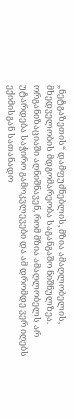„ნეტგაზეთის“ დამფუძნებლის, მზია ამაღლობელის, მხედველობის მდგომარეობა საგანგაშო ნიშნულზეა. ორგანიზაციაში აღნიშნავენ, რომ მზია ამაღლობელს არ უტარდება საჭირო გამოკვლევები და ამ დრომდე ვერ იღებს ექიმისგან სათანადო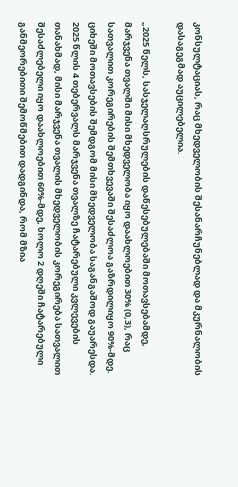კონსულტაციას, რაც მხედველობის შესანარჩუნებლად და მკურნალობის დასაგეგმად აუცილებელია.

„2025 წელს, სასჯელაღსრულების დაწესებულებაში მოთავსებამდე, მარჯვენა თვალში მისი მხედველობა იყო დაახლოებით 30% (0,3), რაც სათვალით კორეგირების შემთხვევაში შესაძლოა გაზრდილიყო 90%-მდე. ციხეში მოთავსების შემდგომ მისი მხედველობა საგანგაშოდ გაუარესდა. 2025 წლის 4 თებერვალს მარჯვენა თვალზე ჩატარებული კვლევების თანახმად, მისი მარჯვენა თვალის მხედველობის კორეგირება სათვალით შესაძლებელი იყო დაახლოებით 60%-მდე, ხოლო 2 დღეში ჩატარებული განმეორებითი შემოწმებით დადგინდა, რომ მზია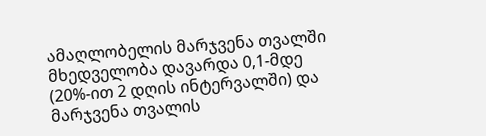ამაღლობელის მარჯვენა თვალში მხედველობა დავარდა 0,1-მდე (20%-ით 2 დღის ინტერვალში) და მარჯვენა თვალის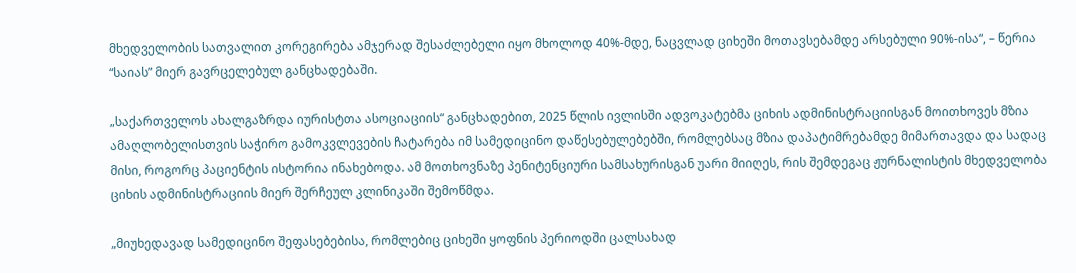მხედველობის სათვალით კორეგირება ამჯერად შესაძლებელი იყო მხოლოდ 40%-მდე, ნაცვლად ციხეში მოთავსებამდე არსებული 90%-ისა“, – წერია “საიას” მიერ გავრცელებულ განცხადებაში.

„საქართველოს ახალგაზრდა იურისტთა ასოციაციის“ განცხადებით, 2025 წლის ივლისში ადვოკატებმა ციხის ადმინისტრაციისგან მოითხოვეს მზია ამაღლობელისთვის საჭირო გამოკვლევების ჩატარება იმ სამედიცინო დაწესებულებებში, რომლებსაც მზია დაპატიმრებამდე მიმართავდა და სადაც მისი, როგორც პაციენტის ისტორია ინახებოდა. ამ მოთხოვნაზე პენიტენციური სამსახურისგან უარი მიიღეს, რის შემდეგაც ჟურნალისტის მხედველობა ციხის ადმინისტრაციის მიერ შერჩეულ კლინიკაში შემოწმდა.

„მიუხედავად სამედიცინო შეფასებებისა, რომლებიც ციხეში ყოფნის პერიოდში ცალსახად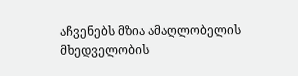აჩვენებს მზია ამაღლობელის მხედველობის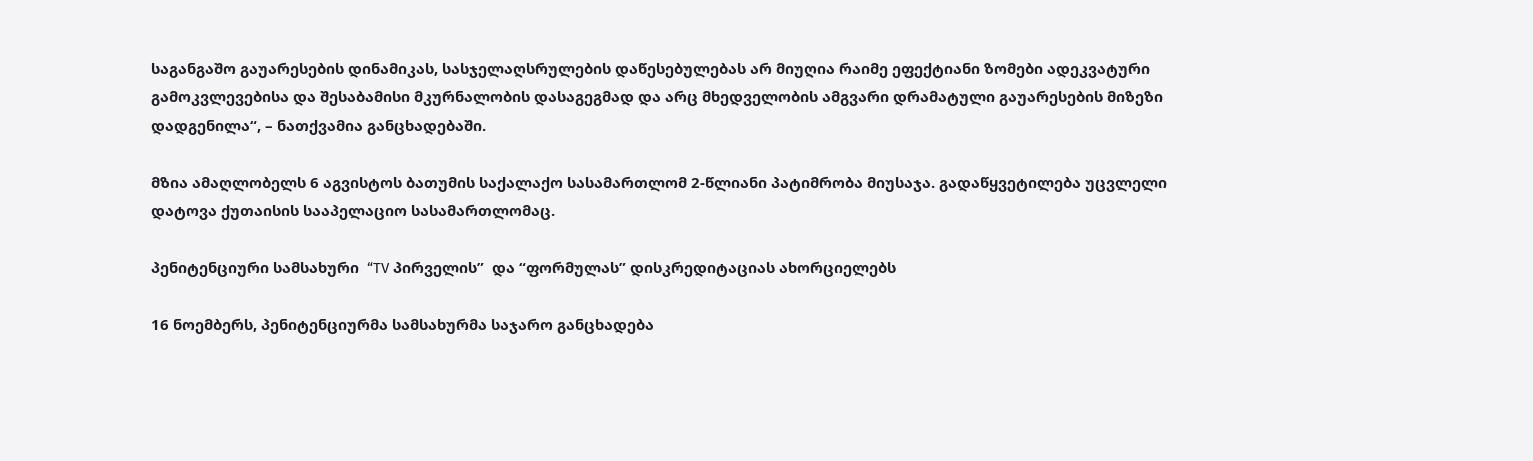საგანგაშო გაუარესების დინამიკას, სასჯელაღსრულების დაწესებულებას არ მიუღია რაიმე ეფექტიანი ზომები ადეკვატური გამოკვლევებისა და შესაბამისი მკურნალობის დასაგეგმად და არც მხედველობის ამგვარი დრამატული გაუარესების მიზეზი დადგენილა“, – ნათქვამია განცხადებაში.

მზია ამაღლობელს 6 აგვისტოს ბათუმის საქალაქო სასამართლომ 2-წლიანი პატიმრობა მიუსაჯა. გადაწყვეტილება უცვლელი დატოვა ქუთაისის სააპელაციო სასამართლომაც.

პენიტენციური სამსახური  “TV პირველის”  და “ფორმულას” დისკრედიტაციას ახორციელებს

16 ნოემბერს, პენიტენციურმა სამსახურმა საჯარო განცხადება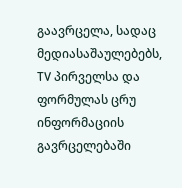გაავრცელა, სადაც მედიასაშაულებებს, TV პირველსა და ფორმულას ცრუ ინფორმაციის გავრცელებაში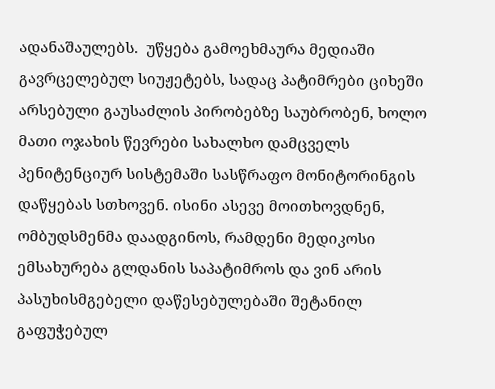ადანაშაულებს.  უწყება გამოეხმაურა მედიაში გავრცელებულ სიუჟეტებს, სადაც პატიმრები ციხეში არსებული გაუსაძლის პირობებზე საუბრობენ, ხოლო მათი ოჯახის წევრები სახალხო დამცველს პენიტენციურ სისტემაში სასწრაფო მონიტორინგის დაწყებას სთხოვენ. ისინი ასევე მოითხოვდნენ, ომბუდსმენმა დაადგინოს, რამდენი მედიკოსი ემსახურება გლდანის საპატიმროს და ვინ არის პასუხისმგებელი დაწესებულებაში შეტანილ გაფუჭებულ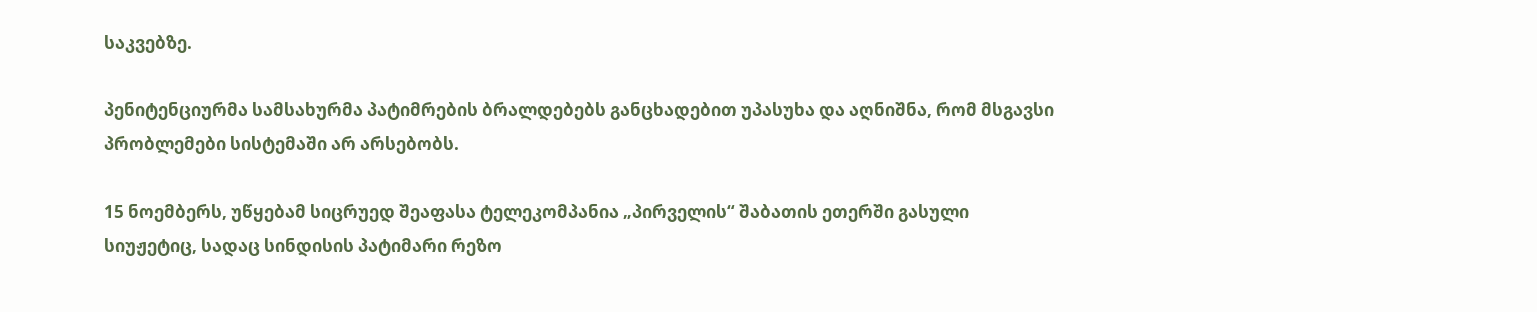საკვებზე.

პენიტენციურმა სამსახურმა პატიმრების ბრალდებებს განცხადებით უპასუხა და აღნიშნა, რომ მსგავსი პრობლემები სისტემაში არ არსებობს.

15 ნოემბერს, უწყებამ სიცრუედ შეაფასა ტელეკომპანია „პირველის“ შაბათის ეთერში გასული სიუჟეტიც, სადაც სინდისის პატიმარი რეზო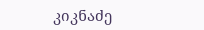კიკნაძე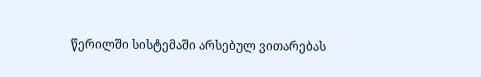წერილში სისტემაში არსებულ ვითარებას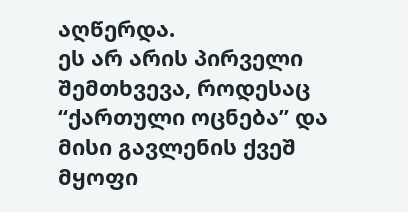აღწერდა.
ეს არ არის პირველი შემთხვევა, როდესაც “ქართული ოცნება” და მისი გავლენის ქვეშ მყოფი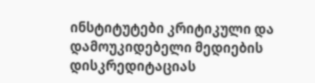ინსტიტუტები კრიტიკული და დამოუკიდებელი მედიების დისკრედიტაციას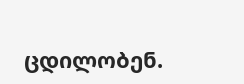ცდილობენ.